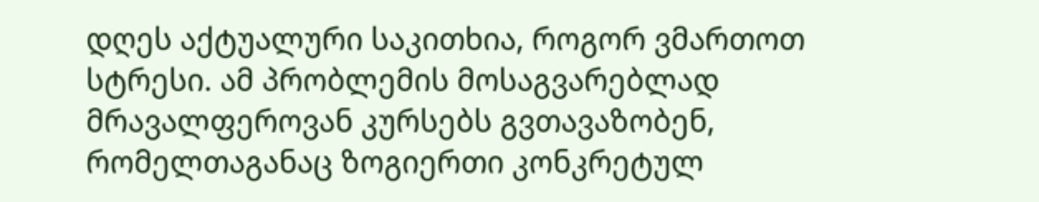დღეს აქტუალური საკითხია, როგორ ვმართოთ სტრესი. ამ პრობლემის მოსაგვარებლად მრავალფეროვან კურსებს გვთავაზობენ, რომელთაგანაც ზოგიერთი კონკრეტულ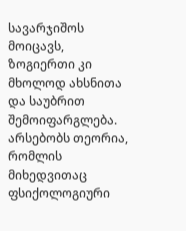სავარჯიშოს მოიცავს, ზოგიერთი კი მხოლოდ ახსნითა და საუბრით შემოიფარგლება. არსებობს თეორია, რომლის მიხედვითაც ფსიქოლოგიური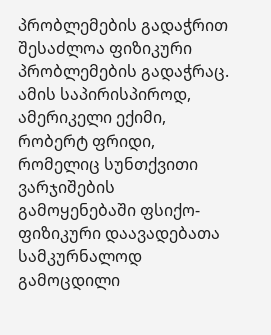პრობლემების გადაჭრით შესაძლოა ფიზიკური პრობლემების გადაჭრაც. ამის საპირისპიროდ, ამერიკელი ექიმი, რობერტ ფრიდი, რომელიც სუნთქვითი ვარჯიშების გამოყენებაში ფსიქო-ფიზიკური დაავადებათა სამკურნალოდ გამოცდილი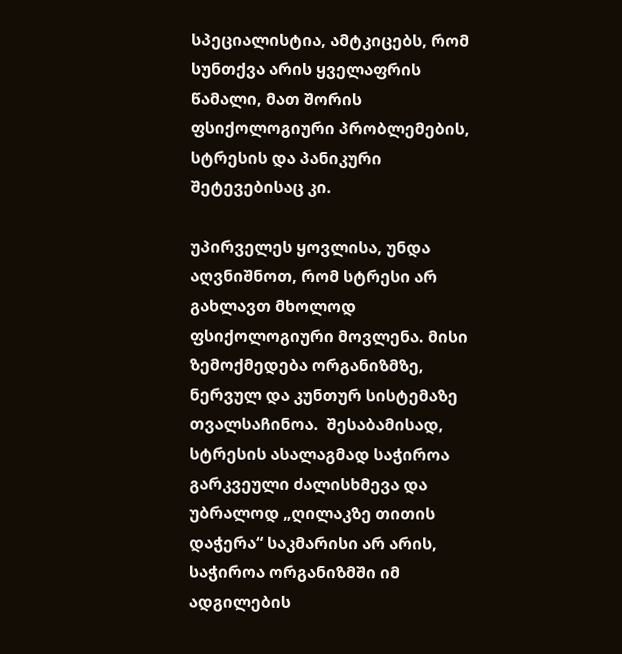სპეციალისტია, ამტკიცებს, რომ სუნთქვა არის ყველაფრის წამალი, მათ შორის ფსიქოლოგიური პრობლემების, სტრესის და პანიკური შეტევებისაც კი.

უპირველეს ყოვლისა, უნდა აღვნიშნოთ, რომ სტრესი არ გახლავთ მხოლოდ ფსიქოლოგიური მოვლენა. მისი ზემოქმედება ორგანიზმზე, ნერვულ და კუნთურ სისტემაზე თვალსაჩინოა.  შესაბამისად, სტრესის ასალაგმად საჭიროა გარკვეული ძალისხმევა და უბრალოდ „ღილაკზე თითის დაჭერა“ საკმარისი არ არის, საჭიროა ორგანიზმში იმ ადგილების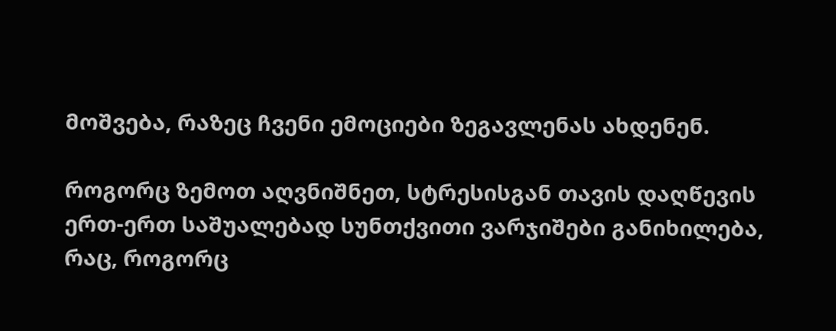მოშვება, რაზეც ჩვენი ემოციები ზეგავლენას ახდენენ.

როგორც ზემოთ აღვნიშნეთ, სტრესისგან თავის დაღწევის ერთ-ერთ საშუალებად სუნთქვითი ვარჯიშები განიხილება, რაც, როგორც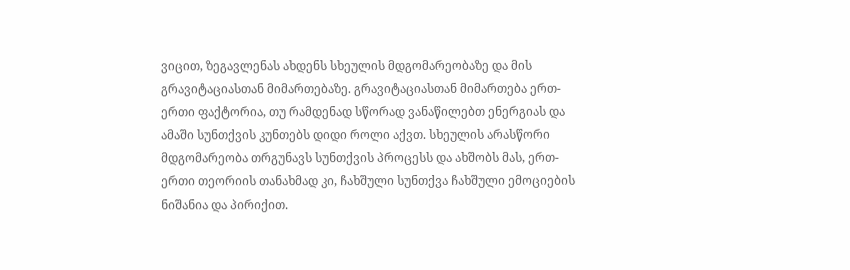ვიცით, ზეგავლენას ახდენს სხეულის მდგომარეობაზე და მის  გრავიტაციასთან მიმართებაზე. გრავიტაციასთან მიმართება ერთ-ერთი ფაქტორია, თუ რამდენად სწორად ვანაწილებთ ენერგიას და ამაში სუნთქვის კუნთებს დიდი როლი აქვთ. სხეულის არასწორი მდგომარეობა თრგუნავს სუნთქვის პროცესს და ახშობს მას, ერთ-ერთი თეორიის თანახმად კი, ჩახშული სუნთქვა ჩახშული ემოციების ნიშანია და პირიქით.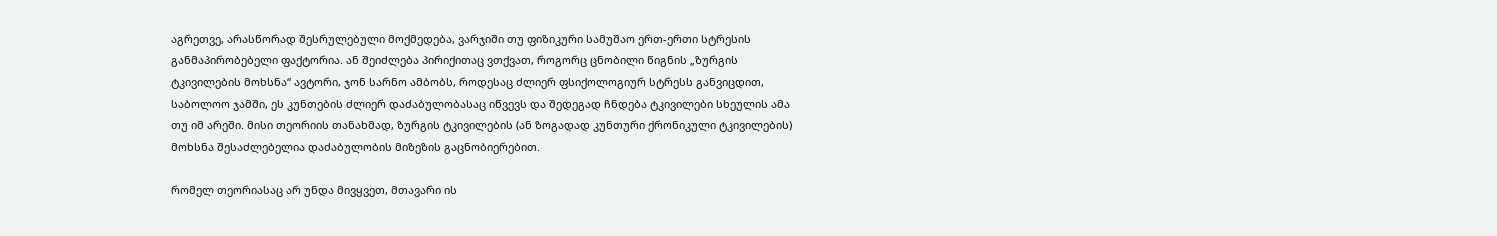აგრეთვე, არასწორად შესრულებული მოქმედება, ვარჯიში თუ ფიზიკური სამუშაო ერთ-ერთი სტრესის განმაპირობებელი ფაქტორია. ან შეიძლება პირიქითაც ვთქვათ, როგორც ცნობილი წიგნის „ზურგის ტკივილების მოხსნა“ ავტორი, ჯონ სარნო ამბობს, როდესაც ძლიერ ფსიქოლოგიურ სტრესს განვიცდით, საბოლოო ჯამში, ეს კუნთების ძლიერ დაძაბულობასაც იწვევს და შედეგად ჩნდება ტკივილები სხეულის ამა თუ იმ არეში. მისი თეორიის თანახმად, ზურგის ტკივილების (ან ზოგადად კუნთური ქრონიკული ტკივილების) მოხსნა შესაძლებელია დაძაბულობის მიზეზის გაცნობიერებით.

რომელ თეორიასაც არ უნდა მივყვეთ, მთავარი ის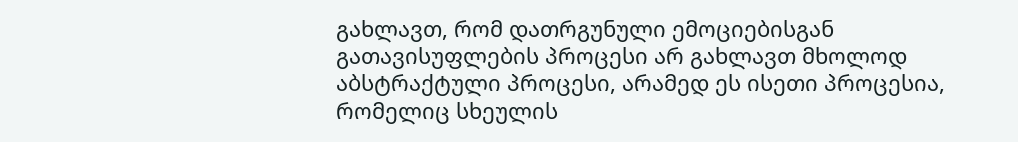გახლავთ, რომ დათრგუნული ემოციებისგან გათავისუფლების პროცესი არ გახლავთ მხოლოდ აბსტრაქტული პროცესი, არამედ ეს ისეთი პროცესია, რომელიც სხეულის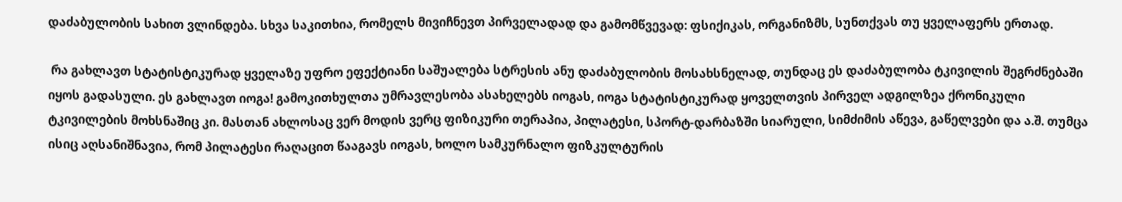დაძაბულობის სახით ვლინდება. სხვა საკითხია, რომელს მივიჩნევთ პირველადად და გამომწვევად: ფსიქიკას, ორგანიზმს, სუნთქვას თუ ყველაფერს ერთად.

 რა გახლავთ სტატისტიკურად ყველაზე უფრო ეფექტიანი საშუალება სტრესის ანუ დაძაბულობის მოსახსნელად, თუნდაც ეს დაძაბულობა ტკივილის შეგრძნებაში იყოს გადასული. ეს გახლავთ იოგა! გამოკითხულთა უმრავლესობა ასახელებს იოგას, იოგა სტატისტიკურად ყოველთვის პირველ ადგილზეა ქრონიკული ტკივილების მოხსნაშიც კი. მასთან ახლოსაც ვერ მოდის ვერც ფიზიკური თერაპია, პილატესი, სპორტ-დარბაზში სიარული, სიმძიმის აწევა, გაწელვები და ა.შ. თუმცა ისიც აღსანიშნავია, რომ პილატესი რაღაცით წააგავს იოგას, ხოლო სამკურნალო ფიზკულტურის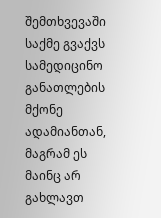შემთხვევაში საქმე გვაქვს სამედიცინო განათლების მქონე ადამიანთან, მაგრამ ეს მაინც არ გახლავთ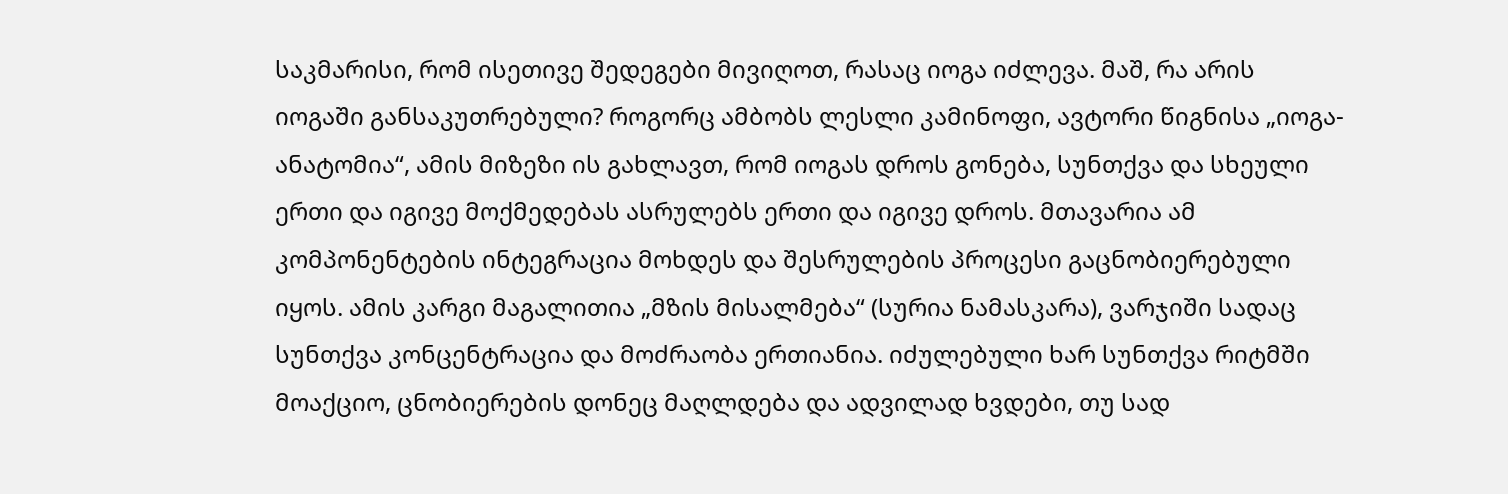საკმარისი, რომ ისეთივე შედეგები მივიღოთ, რასაც იოგა იძლევა. მაშ, რა არის იოგაში განსაკუთრებული? როგორც ამბობს ლესლი კამინოფი, ავტორი წიგნისა „იოგა-ანატომია“, ამის მიზეზი ის გახლავთ, რომ იოგას დროს გონება, სუნთქვა და სხეული ერთი და იგივე მოქმედებას ასრულებს ერთი და იგივე დროს. მთავარია ამ კომპონენტების ინტეგრაცია მოხდეს და შესრულების პროცესი გაცნობიერებული იყოს. ამის კარგი მაგალითია „მზის მისალმება“ (სურია ნამასკარა), ვარჯიში სადაც სუნთქვა კონცენტრაცია და მოძრაობა ერთიანია. იძულებული ხარ სუნთქვა რიტმში მოაქციო, ცნობიერების დონეც მაღლდება და ადვილად ხვდები, თუ სად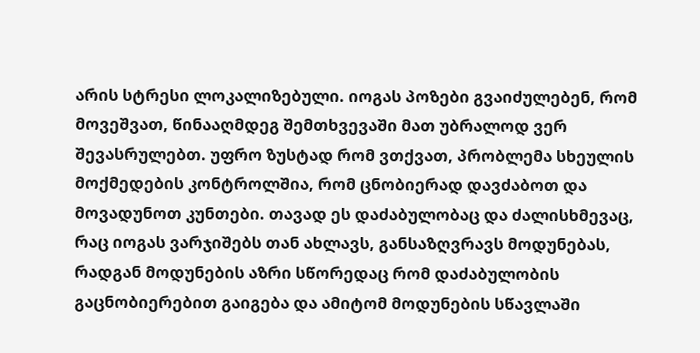არის სტრესი ლოკალიზებული. იოგას პოზები გვაიძულებენ, რომ მოვეშვათ, წინააღმდეგ შემთხვევაში მათ უბრალოდ ვერ შევასრულებთ. უფრო ზუსტად რომ ვთქვათ, პრობლემა სხეულის მოქმედების კონტროლშია, რომ ცნობიერად დავძაბოთ და მოვადუნოთ კუნთები. თავად ეს დაძაბულობაც და ძალისხმევაც, რაც იოგას ვარჯიშებს თან ახლავს, განსაზღვრავს მოდუნებას, რადგან მოდუნების აზრი სწორედაც რომ დაძაბულობის გაცნობიერებით გაიგება და ამიტომ მოდუნების სწავლაში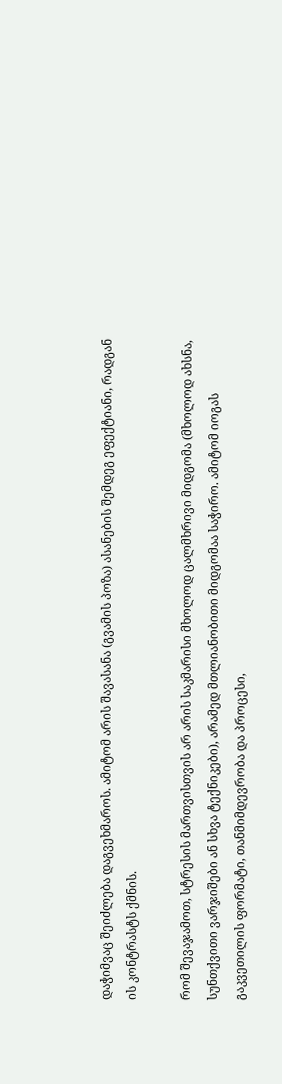დაჭიმვაც შეიძლება დაგვეხმაროს. ამიტომ არის შავასანა (გვამის პოზა) ასანების შემდეგ ეფექტიანი, რადგან ის კონტრასტს ქმნის.

რომ შევაჯამოთ, სტრესის მართვისთვის არ არის საკმარისი მხოლოდ ცალმხრივი მიდგომა (მხოლოდ ახსნა, სუნთქვითი ვარჯიშები ან სხვა ტექნიკები), არამედ მთლიანობითი მიდგომაა საჭირო. ამიტომ იოგას გაკვეთილის ფორმატი, თანმიმდევრობა და პროცესი,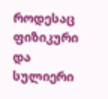როდესაც ფიზიკური და სულიერი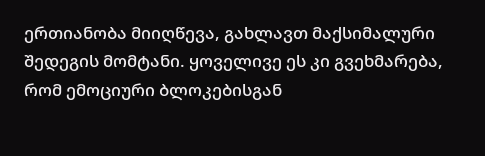ერთიანობა მიიღწევა, გახლავთ მაქსიმალური შედეგის მომტანი. ყოველივე ეს კი გვეხმარება, რომ ემოციური ბლოკებისგან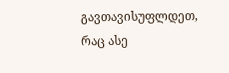გავთავისუფლდეთ, რაც ასე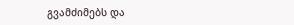გვამძიმებს და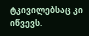ტკივილებსაც კი იწვევს.